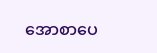အောစာပေ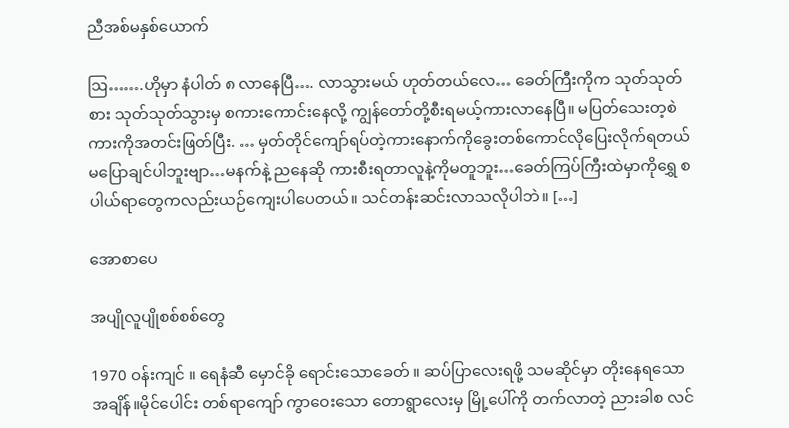ညီအစ်မနှစ်ယောက်

ဩ…….ဟိုမှာ နံပါတ် ၈ လာနေပြီ…. လာသွားမယ် ဟုတ်တယ်လေ… ခေတ်ကြီးကိုက သုတ်သုတ်စား သုတ်သုတ်သွားမှ စကားကောင်းနေလို့ ကျွန်တော်တို့စီးရမယ့်ကားလာနေပြီ။ မပြတ်သေးတ့စဲ ကားကိုအတင်းဖြတ်ပြီး. … မှတ်တိုင်ကျော်ရပ်တဲ့ကားနောက်ကိုခွေးတစ်ကောင်လိုပြေးလိုက်ရတယ် မပြောချင်ပါဘူးဗျာ…မနက်နဲ့ ညနေဆို ကားစီးရတာလူနဲ့ကိုမတူဘူး…ခေတ်ကြပ်ကြီးထဲမှာကိုရွှေ စပါယ်ရာတွေကလည်းယဉ်ကျေးပါပေတယ်။ သင်တန်းဆင်းလာသလိုပါဘဲ။ […]

အောစာပေ

အပျိုလူပျိုစစ်စစ်တွေ

1970 ဝန်းကျင် ။ ရေနံဆီ မှောင်ခို ရောင်းသောခေတ် ။ ဆပ်ပြာလေးရဖို့ သမဆိုင်မှာ တိုးနေရသော အချိန်။မိုင်ပေါင်း တစ်ရာကျော် ကွာဝေးသော တောရွာလေးမှ မြို့ပေါ်ကို တက်လာတဲ့ ညားခါစ လင်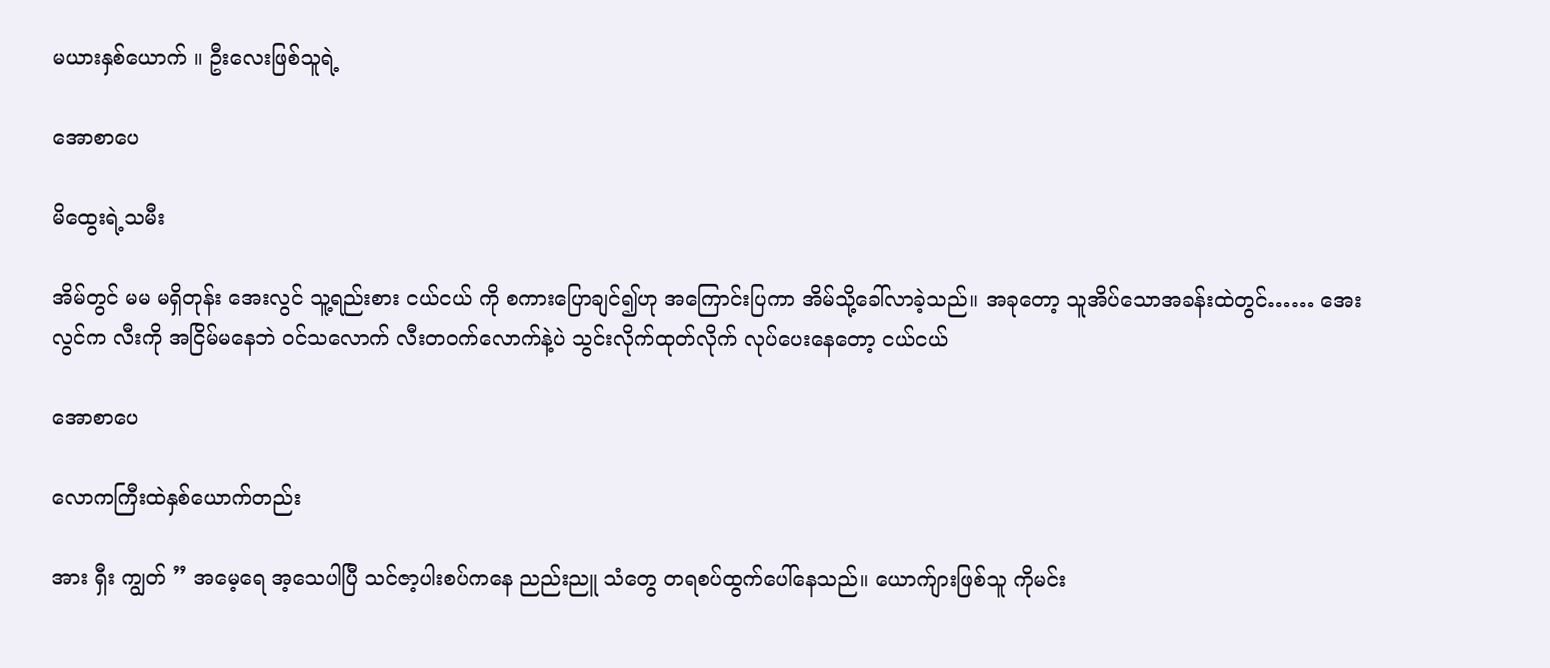မယားနှစ်ယောက် ။ ဦးလေးဖြစ်သူရဲ့

အောစာပေ

မိထွေးရဲ့သမီး

အိမ်တွင် မမ မရှိတုန်း အေးလွင် သူ့ရည်းစား ငယ်ငယ် ကို စကားပြောချင်၍ဟု အကြောင်းပြကာ အိမ်သို့ခေါ်လာခဲ့သည်။ အခုတော့ သူအိပ်သောအခန်းထဲတွင်…… အေးလွင်က လီးကို အငြိမ်မနေဘဲ ဝင်သလောက် လီးတဝက်လောက်နဲ့ပဲ သွင်းလိုက်ထုတ်လိုက် လုပ်ပေးနေတော့ ငယ်ငယ်

အောစာပေ

လောကကြီးထဲနှစ်ယောက်တည်း

အား ရှီး ကျွတ် ” အမေ့ရေ အ့သေပါပြီ သင်ဇာ့ပါးစပ်ကနေ ညည်းညူ သံတွေ တရစပ်ထွက်ပေါ်နေသည်။ ယောက်ျားဖြစ်သူ ကိုမင်း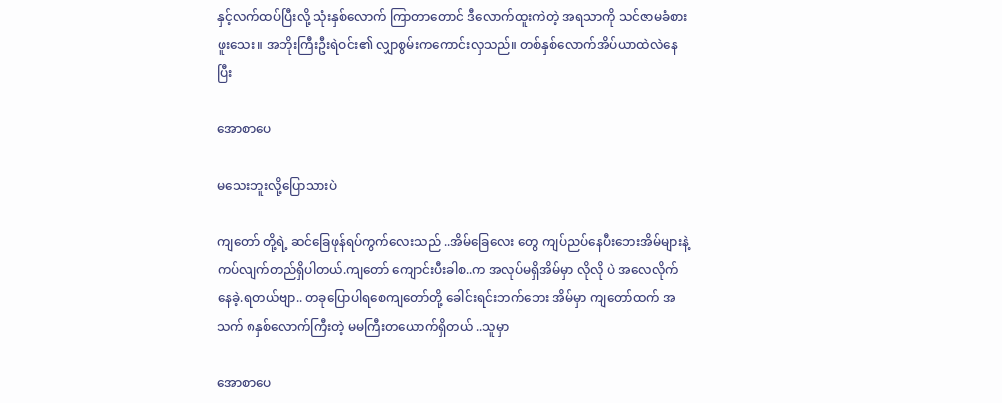နှင့်လက်ထပ်ပြီးလို့ သုံးနှစ်လောက် ကြာတာတောင် ဒီလောက်ထူးကဲတဲ့ အရသာကို သင်ဇာမခံစားဖူးသေး။ အဘိုးကြီးဦးရဲဝင်း၏ လျှာစွမ်းကကောင်းလှသည်။ တစ်နှစ်လောက်အိပ်ယာထဲလဲနေပြီး

အောစာပေ

မသေးဘူးလို့ပြောသားပဲ

ကျတော် တို့ရဲ့ ဆင်ခြေဖုန်ရပ်ကွက်လေးသည် ..အိမ်ခြေလေး တွေ ကျပ်ညပ်နေပီးဘေးအိမ်များနဲ့ ကပ်လျက်တည်ရှိပါတယ်.ကျတော် ကျောင်းပီးခါစ..က အလုပ်မရှိအိမ်မှာ လိုလို ပဲ အလေလိုက်နေခဲ့.ရတယ်ဗျာ.. တခုပြောပါရစေကျတော်တို့ ခေါင်းရင်းဘက်ဘေး အိမ်မှာ ကျတော်ထက် အသက် ၈နှစ်လောက်ကြီးတဲ့ မမကြီးတယောက်ရှိတယ် ..သူမှာ

အောစာပေ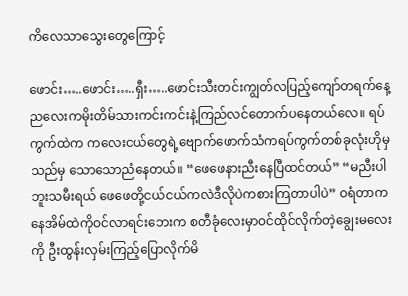ကိလေသာသွေးတွေကြောင့်

ဖောင်း…..ဖောင်း…..ရှီး…..ဖောင်းသီးတင်းကျွတ်လပြည့်ကျော်တရက်နေ့ညလေးကမိုးတိမ်သားကင်းကင်းနဲ့ကြည်လင်တောက်ပနေတယ်လေ။ ရပ်ကွက်ထဲက ကလေးငယ်တွေရဲ့ဗျောက်ဖောက်သံကရပ်ကွက်တစ်ခုလုံးဟိုမှသည်မှ သောသောညံနေတယ်။ “ဖေဖေနားညီးနေပြီထင်တယ်” “မညီးပါဘူးသမီးရယ် ဖေဖေတို့ငယ်ငယ်ကလဲဒီလိုပဲကစားကြတာပါပဲ” ဝရံတာကနေအိမ်ထဲကိုဝင်လာရင်းဘေးက စတီခုံလေးမှာဝင်ထိုင်လိုက်တဲ့ချွေးမလေးကို ဦးထွန်းလှမ်းကြည့်ပြောလိုက်မိ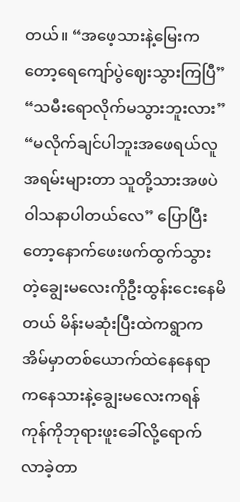တယ်။ “အဖေ့သားနဲ့မြေးကတော့ရေကျော်ပွဲဈေးသွားကြပြီ” “သမီးရောလိုက်မသွားဘူးလား” “မလိုက်ချင်ပါဘူးအဖေရယ်လူအရမ်းများတာ သူတို့သားအဖပဲဝါသနာပါတယ်လေ” ပြောပြီးတော့နောက်ဖေးဖက်ထွက်သွားတဲ့ချွေးမလေးကိုဦးထွန်းငေးနေမိတယ် မိန်းမဆုံးပြီးထဲကရွာကအိမ်မှာတစ်ယောက်ထဲနေနေရာကနေသားနဲ့ချွေးမလေးကရန်ကုန်ကိုဘုရားဖူးခေါ်လို့ရောက်လာခဲ့တာ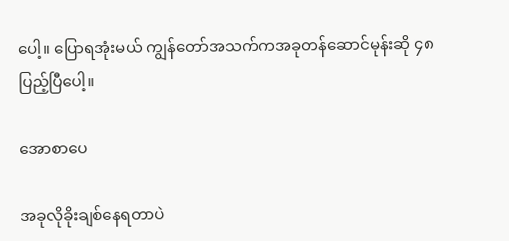ပေါ့။ ပြောရအုံးမယ် ကျွန်တော်အသက်ကအခုတန်ဆောင်မုန်းဆို ၄၈ ပြည့်ပြီပေါ့။

အောစာပေ

အခုလိုခိုးချစ်နေရတာပဲ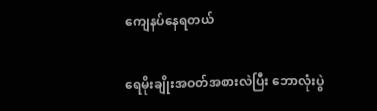ကျေနပ်နေရတယ်

ရေမိုးချိုးအဝတ်အစားလဲပြီး ဘောလုံးပွဲ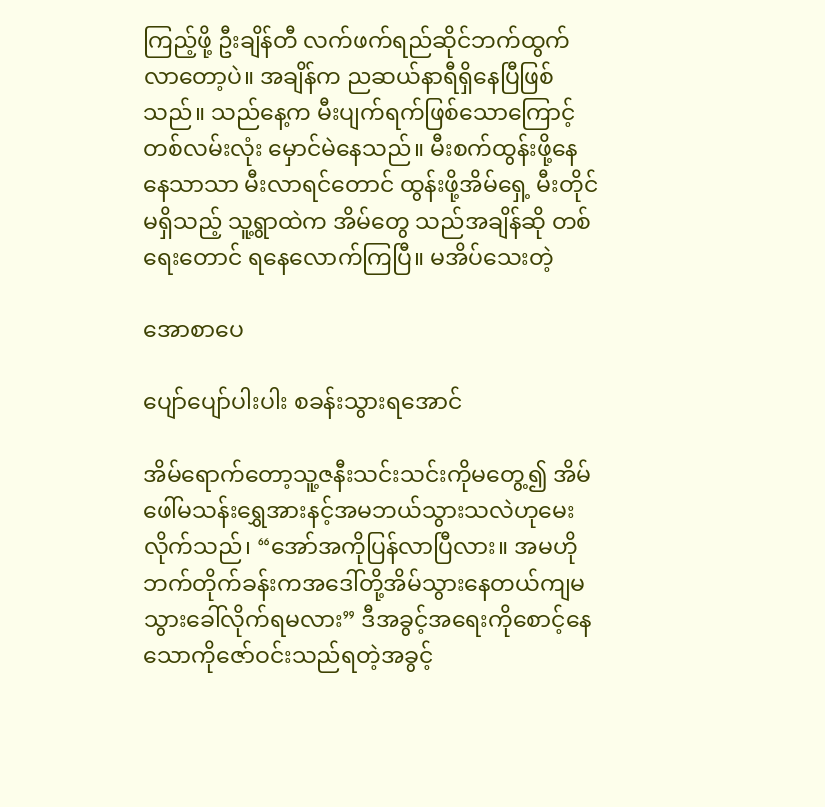ကြည့်ဖို့ ဦးချိန်တီ လက်ဖက်ရည်ဆိုင်ဘက်ထွက်လာတော့ပဲ။ အချိန်က ညဆယ်နာရီရှိနေပြီဖြစ်သည်။ သည်နေ့က မီးပျက်ရက်ဖြစ်သောကြောင့် တစ်လမ်းလုံး မှောင်မဲနေသည်။ မီးစက်ထွန်းဖို့နေနေသာသာ မီးလာရင်တောင် ထွန်းဖို့အိမ်ရှေ့ မီးတိုင်မရှိသည့် သူ့ရွာထဲက အိမ်တွေ သည်အချိန်ဆို တစ်ရေးတောင် ရနေလောက်ကြပြီ။ မအိပ်သေးတဲ့

အောစာပေ

ပျော်ပျော်ပါးပါး စခန်းသွားရအောင်

အိမ်ရောက်တော့သူ့ဇနီးသင်းသင်းကိုမတွေ့၍ အိမ်ဖေါ်မသန်းရွှေအားနင့်အမဘယ်သွားသလဲဟုမေးလိုက်သည်၊ “အော်အကိုပြန်လာပြီလား။ အမဟိုဘက်တိုက်ခန်းကအဒေါ်တို့အိမ်သွားနေတယ်ကျမသွားခေါ်လိုက်ရမလား” ဒီအခွင့်အရေးကိုစောင့်နေသောကိုဇော်ဝင်းသည်ရတဲ့အခွင့်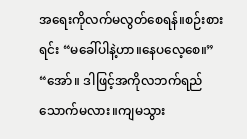အရေးကိုလက်မလွတ်စေရန်။စဉ်းစားရင်း “မခေါ်ပါနဲ့ဟာ။နေပလေ့စေ။” “အော်။ ဒါဖြင့်အကိုလဘက်ရည်သောက်မလား။ကျမသွား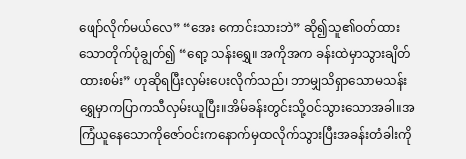ဖျော်လိုက်မယ်လေ” “အေး ကောင်းသားဘဲ” ဆို၍သူ၏ဝတ်ထားသောတိုက်ပုံချွတ်၍ “ရော့ သန်းရွှေ။ အကိုအက ခန်းထဲမှာသွားချိတ်ထားစမ်း” ဟုဆိုရပြီးလှမ်းပေးလိုက်သည်၊ ဘာမျှသိရှာသောမသန်းရွှေမှာကပြာကသီလှမ်းယူပြီး။အိမ်ခန်းတွင်းသို့ဝင်သွားသောအခါ။အကြံယူနေသောကိုဇော်ဝင်းကနောက်မှထလိုက်သွားပြီးအခန်းတံခါးကို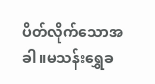ပိတ်လိုက်သောအခါ။မသန်းရွှေခ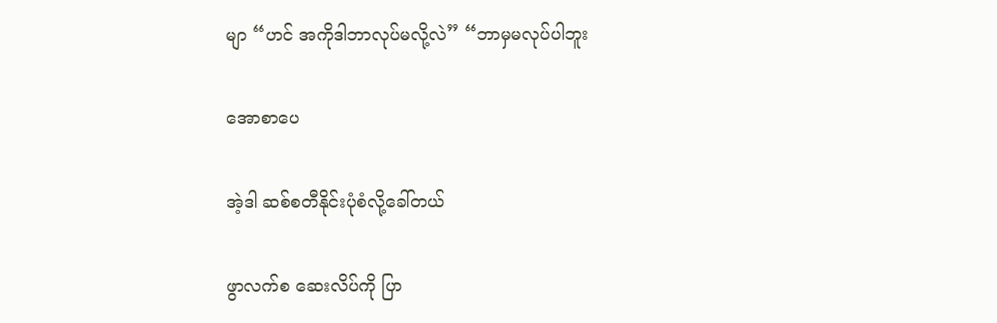မျာ “ဟင် အကိုဒါဘာလုပ်မလို့လဲ” “ဘာမှမလုပ်ပါဘူး

အောစာပေ

အဲ့ဒါ ဆစ်စတီနိုင်းပုံစံလို့ခေါ်တယ်

ဖွာလက်စ ဆေးလိပ်ကို ပြာ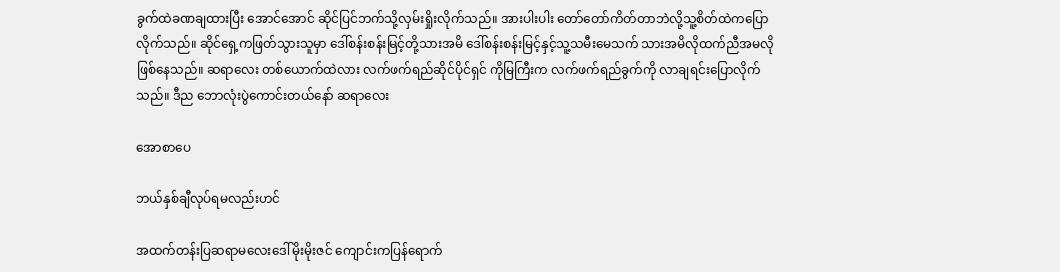ခွက်ထဲခဏချထားပြီး အောင်အောင် ဆိုင်ပြင်ဘက်သို့လှမ်းရှိုးလိုက်သည်။ အားပါးပါး တော်တော်ကိတ်တာဘဲလို့သူ့စိတ်ထဲကပြောလိုက်သည်။ ဆိုင်ရှေ့ကဖြတ်သွားသူမှာ ဒေါ်စန်းစန်းမြင့်တို့သားအမိ ဒေါ်စန်းစန်းမြင့်နှင့်သူ့သမီးမေသက် သားအမိလိုထက်ညီအမလိုဖြစ်နေသည်။ ဆရာလေး တစ်ယောက်ထဲလား လက်ဖက်ရည်ဆိုင်ပိုင်ရှင် ကိုမြကြီးက လက်ဖက်ရည်ခွက်ကို လာချရင်းပြောလိုက်သည်။ ဒီည ဘောလုံးပွဲကောင်းတယ်နော် ဆရာလေး

အောစာပေ

ဘယ်နှစ်ချီလုပ်ရမလည်းဟင်

အထက်တန်းပြဆရာမလေးဒေါ်မိုးမိုးဇင် ကျောင်းကပြန်ရောက်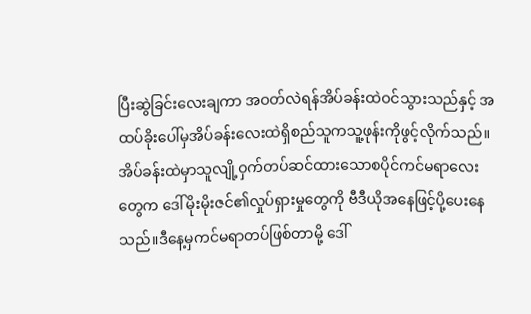ပြီးဆွဲခြင်းလေးချကာ အဝတ်လဲရန်အိပ်ခန်းထဲဝင်သွားသည်နှင့် အထပ်ခိုးပေါ်မှအိပ်ခန်းလေးထဲရှိစည်သူကသူ့ဖုန်းကိုဖွင့်လိုက်သည်။အိပ်ခန်းထဲမှာသူလျို့ဝှက်တပ်ဆင်ထားသောစပိုင်ကင်မရာလေးတွေက ဒေါ်မိုးမိုးဇင်၏လှုပ်ရှားမှုတွေကို ဗီဒီယိုအနေဖြင့်ပို့ပေးနေသည်။ဒီနေ့မှကင်မရာတပ်ဖြစ်တာမို့ ဒေါ်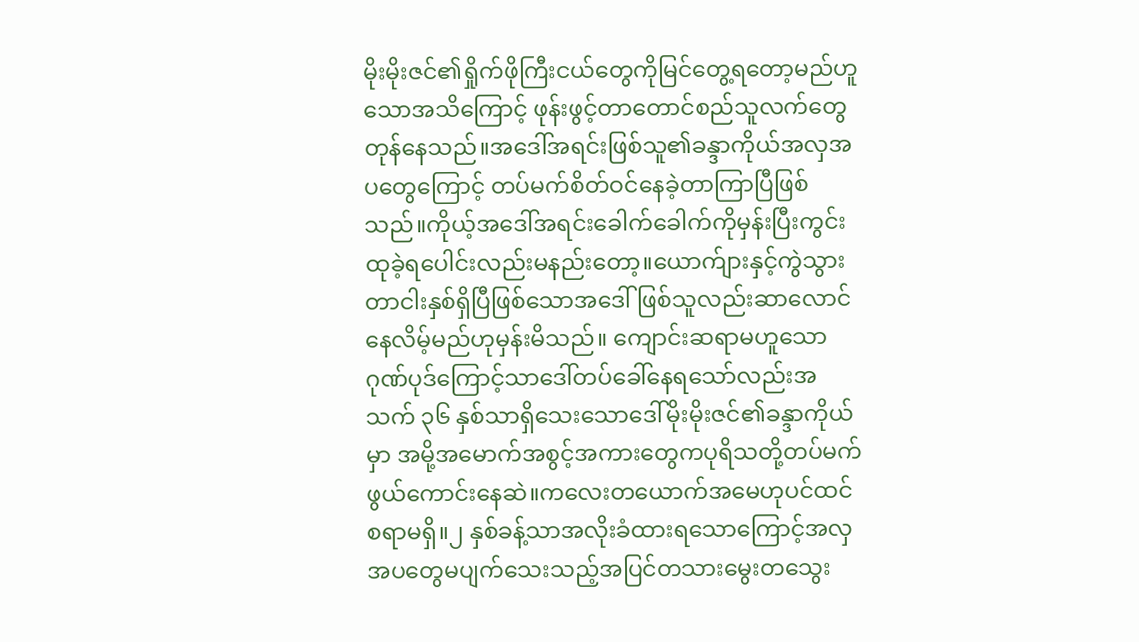မိုးမိုးဇင်၏ရှိုက်ဖိုကြီးငယ်တွေကိုမြင်တွေ့ရတော့မည်ဟူသောအသိကြောင့် ဖုန်းဖွင့်တာတောင်စည်သူလက်တွေတုန်နေသည်။အဒေါ်အရင်းဖြစ်သူ၏ခန္ဒာကိုယ်အလှအပတွေကြောင့် တပ်မက်စိတ်ဝင်နေခဲ့တာကြာပြီဖြစ်သည်။ကိုယ့်အဒေါ်အရင်းခေါက်ခေါက်ကိုမှန်းပြီးကွင်းထုခဲ့ရပေါင်းလည်းမနည်းတော့။ယောက်ျားနှင့်ကွဲသွားတာငါးနှစ်ရှိပြီဖြစ်သောအဒေါ်ဖြစ်သူလည်းဆာလောင်နေလိမ့်မည်ဟုမှန်းမိသည်။ ကျောင်းဆရာမဟူသောဂုဏ်ပုဒ်ကြောင့်သာဒေါ်တပ်ခေါ်နေရသော်လည်းအသက် ၃၆ နှစ်သာရှိသေးသောဒေါ်မိုးမိုးဇင်၏ခန္ဒာကိုယ်မှာ အမို့အမောက်အစွင့်အကားတွေကပုရိသတို့တပ်မက်ဖွယ်ကောင်းနေဆဲ။ကလေးတယောက်အမေဟုပင်ထင်စရာမရှိ။၂ နှစ်ခန့်သာအလိုးခံထားရသောကြောင့်အလှအပတွေမပျက်သေးသည့်အပြင်တသားမွေးတသွေး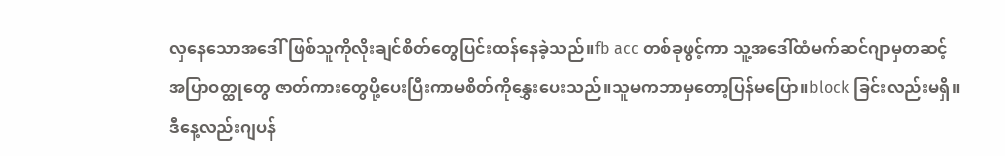လှနေသောအဒေါ်ဖြစ်သူကိုလိုးချင်စိတ်တွေပြင်းထန်နေခဲ့သည်။fb acc တစ်ခုဖွင့်ကာ သူ့အဒေါ်ထံမက်ဆင်ဂျာမှတဆင့် အပြာဝတ္ထုတွေ ဇာတ်ကားတွေပို့ပေးပြီးကာမစိတ်ကိုနွှေးပေးသည်။သူမကဘာမှတော့ပြန်မပြော။block ခြင်းလည်းမရှိ။ဒီနေ့လည်းဂျပန်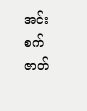အင်းစက်ဇာတ်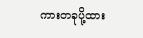ကားတခုပို့ထား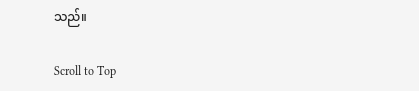သည်။

Scroll to Top